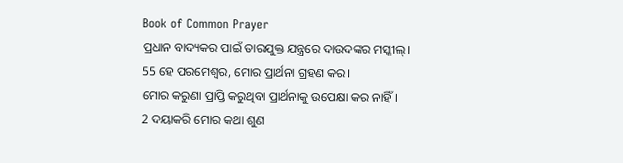Book of Common Prayer
ପ୍ରଧାନ ବାଦ୍ୟକର ପାଇଁ ତାରଯୁକ୍ତ ଯନ୍ତ୍ରରେ ଦାଉଦଙ୍କର ମସ୍କୀଲ୍।
55 ହେ ପରମେଶ୍ୱର, ମୋର ପ୍ରାର୍ଥନା ଗ୍ରହଣ କର।
ମୋର କରୁଣା ପ୍ରାପ୍ତି କରୁଥିବା ପ୍ରାର୍ଥନାକୁ ଉପେକ୍ଷା କର ନାହିଁ।
2 ଦୟାକରି ମୋର କଥା ଶୁଣ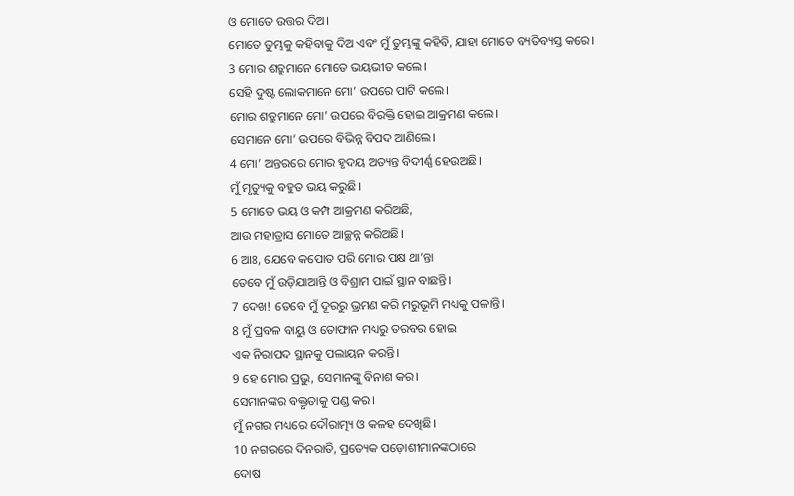ଓ ମୋତେ ଉତ୍ତର ଦିଅ।
ମୋତେ ତୁମ୍ଭକୁ କହିବାକୁ ଦିଅ ଏବଂ ମୁଁ ତୁମ୍ଭଙ୍କୁ କହିବି, ଯାହା ମୋତେ ବ୍ୟତିବ୍ୟସ୍ତ କରେ।
3 ମୋର ଶତ୍ରୁମାନେ ମୋତେ ଭୟଭୀତ କଲେ।
ସେହି ଦୁଷ୍ଟ ଲୋକମାନେ ମୋ’ ଉପରେ ପାଟି କଲେ।
ମୋର ଶତ୍ରୁମାନେ ମୋ’ ଉପରେ ବିରକ୍ତି ହୋଇ ଆକ୍ରମଣ କଲେ।
ସେମାନେ ମୋ’ ଉପରେ ବିଭିନ୍ନ ବିପଦ ଆଣିଲେ।
4 ମୋ’ ଅନ୍ତରରେ ମୋର ହୃଦୟ ଅତ୍ୟନ୍ତ ବିଦୀର୍ଣ୍ଣ ହେଉଅଛି।
ମୁଁ ମୃତ୍ୟୁକୁ ବହୁତ ଭୟ କରୁଛି।
5 ମୋତେ ଭୟ ଓ କମ୍ପ ଆକ୍ରମଣ କରିଅଛି,
ଆଉ ମହାତ୍ରାସ ମୋତେ ଆଚ୍ଛନ୍ନ କରିଅଛି।
6 ଆଃ, ଯେବେ କପୋତ ପରି ମୋର ପକ୍ଷ ଥା’ନ୍ତା
ତେବେ ମୁଁ ଉଡ଼ିଯାଆନ୍ତି ଓ ବିଶ୍ରାମ ପାଇଁ ସ୍ଥାନ ବାଛନ୍ତି।
7 ଦେଖ! ତେବେ ମୁଁ ଦୂରରୁ ଭ୍ରମଣ କରି ମରୁଭୂମି ମଧ୍ୟକୁ ପଳାନ୍ତି।
8 ମୁଁ ପ୍ରବଳ ବାୟୁ ଓ ତୋଫାନ ମଧ୍ୟରୁ ତରବର ହୋଇ
ଏକ ନିରାପଦ ସ୍ଥାନକୁ ପଲାୟନ କରନ୍ତି।
9 ହେ ମୋର ପ୍ରଭୁ, ସେମାନଙ୍କୁ ବିନାଶ କର।
ସେମାନଙ୍କର ବକ୍ତୃତାକୁ ପଣ୍ଡ କର।
ମୁଁ ନଗର ମଧ୍ୟରେ ଦୌରାତ୍ମ୍ୟ ଓ କଳହ ଦେଖିଛି।
10 ନଗରରେ ଦିନରାତି, ପ୍ରତ୍ୟେକ ପଡ଼ୋଶୀମାନଙ୍କଠାରେ
ଦୋଷ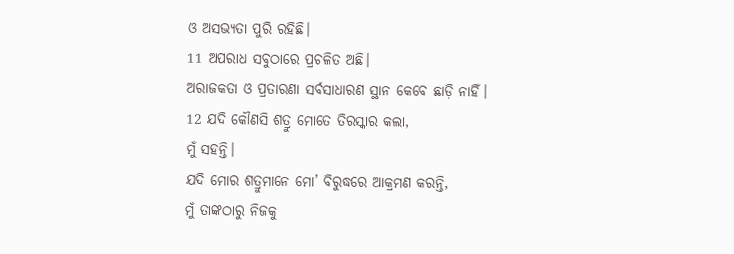ଓ ଅସଭ୍ୟତା ପୁରି ରହିଛି।
11 ଅପରାଧ ସବୁଠାରେ ପ୍ରଚଳିତ ଅଛି।
ଅରାଜକତା ଓ ପ୍ରତାରଣା ସର୍ବସାଧାରଣ ସ୍ଥାନ କେବେ ଛାଡ଼ି ନାହିଁ।
12 ଯଦି କୌଣସି ଶତ୍ରୁ ମୋତେ ତିରସ୍କାର କଲା,
ମୁଁ ସହନ୍ତି।
ଯଦି ମୋର ଶତ୍ରୁମାନେ ମୋ’ ବିରୁଦ୍ଧରେ ଆକ୍ରମଣ କରନ୍ତି,
ମୁଁ ତାଙ୍କଠାରୁ ନିଜକୁ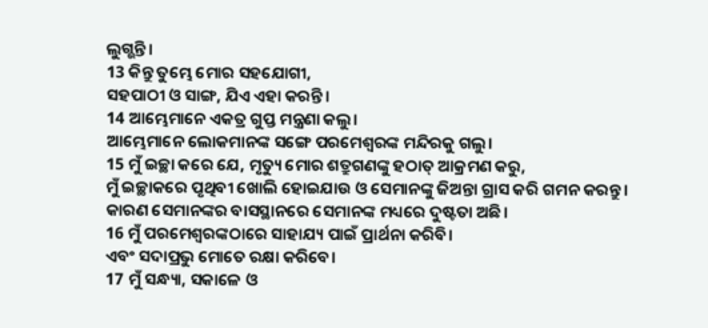ଲୁଗ୍ଭନ୍ତି।
13 କିନ୍ତୁ ତୁମ୍ଭେ ମୋର ସହଯୋଗୀ,
ସହପାଠୀ ଓ ସାଙ୍ଗ, ଯିଏ ଏହା କରନ୍ତି।
14 ଆମ୍ଭେମାନେ ଏକତ୍ର ଗୁପ୍ତ ମନ୍ତ୍ରଣା କଲୁ।
ଆମ୍ଭେମାନେ ଲୋକମାନଙ୍କ ସଙ୍ଗେ ପରମେଶ୍ୱରଙ୍କ ମନ୍ଦିରକୁ ଗଲୁ।
15 ମୁଁ ଇଚ୍ଛା କରେ ଯେ, ମୃତ୍ୟୁ ମୋର ଶତ୍ରୁଗଣଙ୍କୁ ହଠାତ୍ ଆକ୍ରମଣ କରୁ,
ମୁଁ ଇଚ୍ଛାକରେ ପୃଥିବୀ ଖୋଲି ହୋଇଯାଉ ଓ ସେମାନଙ୍କୁ ଜିଅନ୍ତା ଗ୍ରାସ କରି ଗମନ କରନ୍ତୁ।
କାରଣ ସେମାନଙ୍କର ବାସସ୍ଥାନରେ ସେମାନଙ୍କ ମଧ୍ୟରେ ଦୁଷ୍ଟତା ଅଛି।
16 ମୁଁ ପରମେଶ୍ୱରଙ୍କଠାରେ ସାହାଯ୍ୟ ପାଇଁ ପ୍ରାର୍ଥନା କରିବି।
ଏବଂ ସଦାପ୍ରଭୁ ମୋତେ ରକ୍ଷା କରିବେ।
17 ମୁଁ ସନ୍ଧ୍ୟା, ସକାଳେ ଓ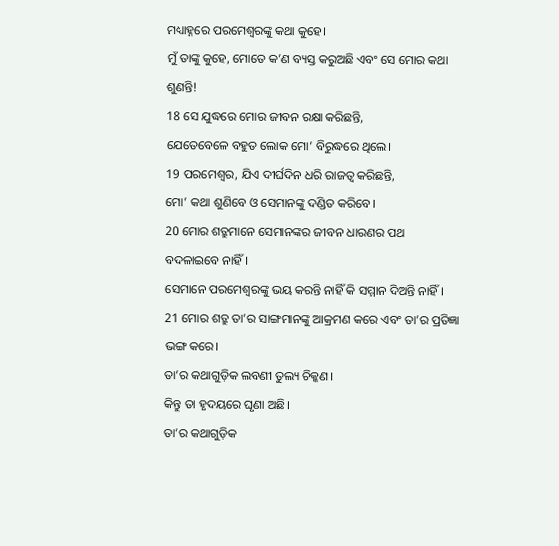ମଧ୍ୟାହ୍ନରେ ପରମେଶ୍ୱରଙ୍କୁ କଥା କୁହେ।
ମୁଁ ତାଙ୍କୁ କୁହେ, ମୋତେ କ’ଣ ବ୍ୟସ୍ତ କରୁଅଛି ଏବଂ ସେ ମୋର କଥା ଶୁଣନ୍ତି!
18 ସେ ଯୁଦ୍ଧରେ ମୋର ଜୀବନ ରକ୍ଷା କରିଛନ୍ତି,
ଯେତେବେଳେ ବହୁତ ଲୋକ ମୋ’ ବିରୁଦ୍ଧରେ ଥିଲେ।
19 ପରମେଶ୍ୱର, ଯିଏ ଦୀର୍ଘଦିନ ଧରି ରାଜତ୍ୱ କରିଛନ୍ତି,
ମୋ’ କଥା ଶୁଣିବେ ଓ ସେମାନଙ୍କୁ ଦଣ୍ଡିତ କରିବେ।
20 ମୋର ଶତ୍ରୁମାନେ ସେମାନଙ୍କର ଜୀବନ ଧାରଣର ପଥ ବଦଳାଇବେ ନାହିଁ।
ସେମାନେ ପରମେଶ୍ୱରଙ୍କୁ ଭୟ କରନ୍ତି ନାହିଁ କି ସମ୍ମାନ ଦିଅନ୍ତି ନାହିଁ।
21 ମୋର ଶତ୍ରୁ ତା’ର ସାଙ୍ଗମାନଙ୍କୁ ଆକ୍ରମଣ କରେ ଏବଂ ତା’ର ପ୍ରତିଜ୍ଞା ଭଙ୍ଗ କରେ।
ତା’ର କଥାଗୁଡ଼ିକ ଲବଣୀ ତୁଲ୍ୟ ଚିକ୍କଣ।
କିନ୍ତୁ ତା ହୃଦୟରେ ଘୃଣା ଅଛି।
ତା’ର କଥାଗୁଡ଼ିକ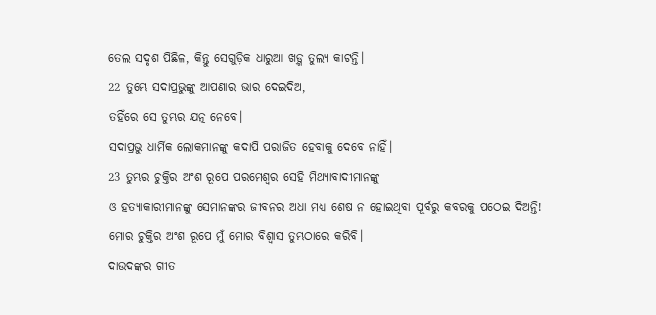ତେଲ ସଦୃଶ ପିଛିଳ, କିନ୍ତୁ ସେଗୁଡ଼ିକ ଧାରୁଆ ଖଡ଼୍ଗ ତୁଲ୍ୟ କାଟନ୍ତି।
22 ତୁମ୍ଭେ ସଦାପ୍ରଭୁଙ୍କୁ ଆପଣାର ଭାର ଦେଇଦିଅ,
ତହିଁରେ ସେ ତୁମ୍ଭର ଯତ୍ନ ନେବେ।
ସଦାପ୍ରଭୁ ଧାର୍ମିକ ଲୋକମାନଙ୍କୁ କଦାପି ପରାଜିତ ହେବାକୁ ଦେବେ ନାହିଁ।
23 ତୁମ୍ଭର ଚୁକ୍ତିର ଅଂଶ ରୂପେ ପରମେଶ୍ୱର ସେହି ମିଥ୍ୟାବାଦୀମାନଙ୍କୁ
ଓ ହତ୍ୟାକାରୀମାନଙ୍କୁ ସେମାନଙ୍କର ଜୀବନର ଅଧା ମଧ୍ୟ ଶେଷ ନ ହୋଇଥିବା ପୂର୍ବରୁ କବରକୁ ପଠେଇ ଦିଅନ୍ତି!
ମୋର ଚୁକ୍ତିର ଅଂଶ ରୂପେ ମୁଁ ମୋର ବିଶ୍ୱାସ ତୁମ୍ଭଠାରେ କରିବି।
ଦାଉଦଙ୍କର ଗୀତ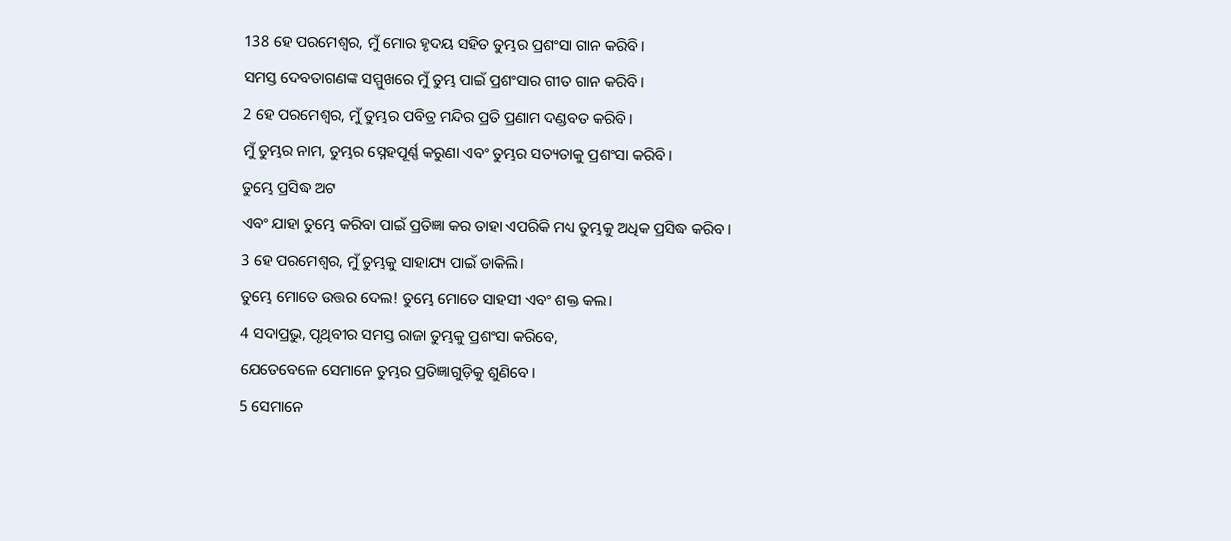138 ହେ ପରମେଶ୍ୱର, ମୁଁ ମୋର ହୃଦୟ ସହିତ ତୁମ୍ଭର ପ୍ରଶଂସା ଗାନ କରିବି।
ସମସ୍ତ ଦେବତାଗଣଙ୍କ ସମ୍ମୁଖରେ ମୁଁ ତୁମ୍ଭ ପାଇଁ ପ୍ରଶଂସାର ଗୀତ ଗାନ କରିବି।
2 ହେ ପରମେଶ୍ୱର, ମୁଁ ତୁମ୍ଭର ପବିତ୍ର ମନ୍ଦିର ପ୍ରତି ପ୍ରଣାମ ଦଣ୍ଡବତ କରିବି।
ମୁଁ ତୁମ୍ଭର ନାମ, ତୁମ୍ଭର ସ୍ନେହପୂର୍ଣ୍ଣ କରୁଣା ଏବଂ ତୁମ୍ଭର ସତ୍ୟତାକୁ ପ୍ରଶଂସା କରିବି।
ତୁମ୍ଭେ ପ୍ରସିଦ୍ଧ ଅଟ
ଏବଂ ଯାହା ତୁମ୍ଭେ କରିବା ପାଇଁ ପ୍ରତିଜ୍ଞା କର ତାହା ଏପରିକି ମଧ୍ୟ ତୁମ୍ଭକୁ ଅଧିକ ପ୍ରସିଦ୍ଧ କରିବ।
3 ହେ ପରମେଶ୍ୱର, ମୁଁ ତୁମ୍ଭକୁ ସାହାଯ୍ୟ ପାଇଁ ଡାକିଲି।
ତୁମ୍ଭେ ମୋତେ ଉତ୍ତର ଦେଲ! ତୁମ୍ଭେ ମୋତେ ସାହସୀ ଏବଂ ଶକ୍ତ କଲ।
4 ସଦାପ୍ରଭୁ, ପୃଥିବୀର ସମସ୍ତ ରାଜା ତୁମ୍ଭକୁ ପ୍ରଶଂସା କରିବେ,
ଯେତେବେଳେ ସେମାନେ ତୁମ୍ଭର ପ୍ରତିଜ୍ଞାଗୁଡ଼ିକୁ ଶୁଣିବେ।
5 ସେମାନେ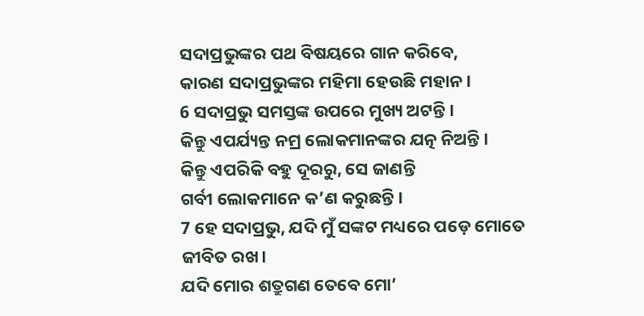ସଦାପ୍ରଭୁଙ୍କର ପଥ ବିଷୟରେ ଗାନ କରିବେ,
କାରଣ ସଦାପ୍ରଭୁଙ୍କର ମହିମା ହେଉଛି ମହାନ।
6 ସଦାପ୍ରଭୁ ସମସ୍ତଙ୍କ ଉପରେ ମୁଖ୍ୟ ଅଟନ୍ତି।
କିନ୍ତୁ ଏପର୍ଯ୍ୟନ୍ତ ନମ୍ର ଲୋକମାନଙ୍କର ଯତ୍ନ ନିଅନ୍ତି।
କିନ୍ତୁ ଏପରିକି ବହୁ ଦୂରରୁ, ସେ ଜାଣନ୍ତି
ଗର୍ବୀ ଲୋକମାନେ କ’ଣ କରୁଛନ୍ତି।
7 ହେ ସଦାପ୍ରଭୁ, ଯଦି ମୁଁ ସଙ୍କଟ ମଧ୍ୟରେ ପଡ଼େ ମୋତେ ଜୀବିତ ରଖ।
ଯଦି ମୋର ଶତ୍ରୁଗଣ ତେବେ ମୋ’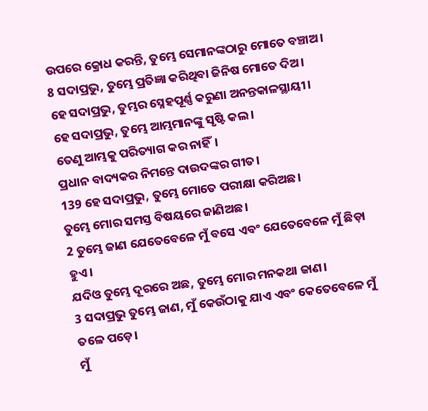ଉପରେ କ୍ରୋଧ କରନ୍ତି, ତୁମ୍ଭେ ସେମାନଙ୍କଠାରୁ ମୋତେ ବଞ୍ଚାଅ।
8 ସଦାପ୍ରଭୁ, ତୁମ୍ଭେ ପ୍ରତିଜ୍ଞା କରିଥିବା ଜିନିଷ ମୋତେ ଦିଅ।
ହେ ସଦାପ୍ରଭୁ, ତୁମ୍ଭର ସ୍ନେହପୂର୍ଣ୍ଣ କରୁଣା ଅନନ୍ତକାଳସ୍ଥାୟୀ।
ହେ ସଦାପ୍ରଭୁ, ତୁମ୍ଭେ ଆମ୍ଭମାନଙ୍କୁ ସୃଷ୍ଟି କଲ।
ତେଣୁ ଆମ୍ଭକୁ ପରିତ୍ୟାଗ କର ନାହିଁ।
ପ୍ରଧାନ ବାଦ୍ୟକର ନିମନ୍ତେ ଦାଉଦଙ୍କର ଗୀତ।
139 ହେ ସଦାପ୍ରଭୁ, ତୁମ୍ଭେ ମୋତେ ପରୀକ୍ଷା କରିଅଛ।
ତୁମ୍ଭେ ମୋର ସମସ୍ତ ବିଷୟରେ ଜାଣିଅଛ।
2 ତୁମ୍ଭେ ଜାଣ ଯେତେବେଳେ ମୁଁ ବସେ ଏବଂ ଯେତେବେଳେ ମୁଁ ଛିଡ଼ା ହୁଏ।
ଯଦିଓ ତୁମ୍ଭେ ଦୂରରେ ଅଛ, ତୁମ୍ଭେ ମୋର ମନକଥା ଜାଣ।
3 ସଦାପ୍ରଭୁ ତୁମ୍ଭେ ଜାଣ, ମୁଁ କେଉଁଠାକୁ ଯାଏ ଏବଂ କେତେବେଳେ ମୁଁ ତଳେ ପଡ଼େ।
ମୁଁ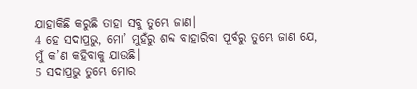ଯାହାକିଛି କରୁଛି ତାହା ସବୁ ତୁମ୍ଭେ ଜାଣ।
4 ହେ ସଦାପ୍ରଭୁ, ମୋ’ ମୁହଁରୁ ଶବ୍ଦ ବାହାରିବା ପୂର୍ବରୁ ତୁମ୍ଭେ ଜାଣ ଯେ,
ମୁଁ କ’ଣ କହିବାକୁ ଯାଉଛି।
5 ସଦାପ୍ରଭୁ ତୁମ୍ଭେ ମୋର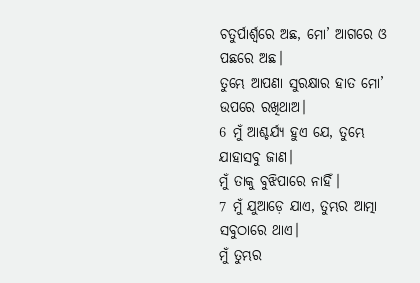ଚତୁର୍ପାର୍ଶ୍ୱରେ ଅଛ, ମୋ’ ଆଗରେ ଓ ପଛରେ ଅଛ।
ତୁମ୍ଭେ ଆପଣା ସୁରକ୍ଷାର ହାତ ମୋ’ ଉପରେ ରଖିଥାଅ।
6 ମୁଁ ଆଶ୍ଚର୍ଯ୍ୟ ହୁଏ ଯେ, ତୁମ୍ଭେ ଯାହାସବୁ ଜାଣ।
ମୁଁ ତାକୁ ବୁଝିପାରେ ନାହିଁ।
7 ମୁଁ ଯୁଆଡ଼େ ଯାଏ, ତୁମ୍ଭର ଆତ୍ମା ସବୁଠାରେ ଥାଏ।
ମୁଁ ତୁମ୍ଭର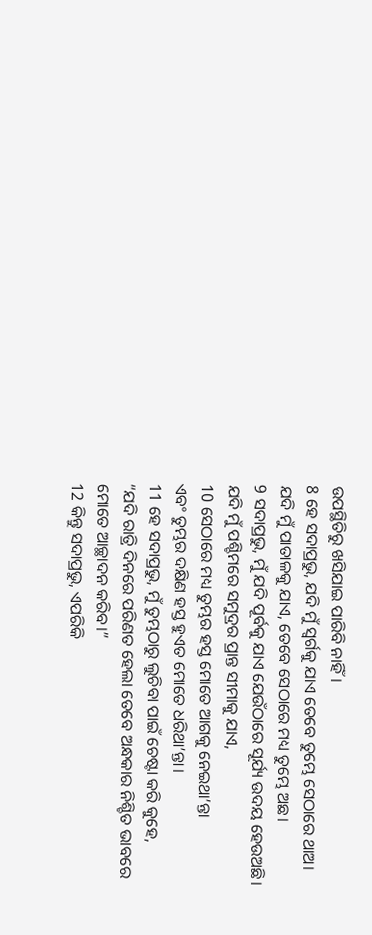ଉପସ୍ଥିତିରୁ ଖସିଯାଇ ପାରିବି ନାହିଁ।
8 ହେ ସଦାପ୍ରଭୁ, ଯଦି ମୁଁ ସ୍ୱର୍ଗକୁ ଯାଏ ତେବେ ତୁମ୍ଭେ ସେଠାରେ ଥାଅ।
ଯଦି ମୁଁ ପାତାଳକୁ ଯାଏ, ତେବେ ସେଠାରେ ମଧ୍ୟ ତୁମ୍ଭେ ଅଛ।
9 ସଦାପ୍ରଭୁ, ମୁଁ ଯଦି ପୂର୍ବକୁ ଯାଏ ଯେଉଁଠାରେ ସୂର୍ଯ୍ୟ ଉଦୟ ହେଉଅଛି।
ଯଦି ମୁଁ ପଶ୍ଚିମରେ ସମୁଦ୍ରର ପ୍ରାନ୍ତ ସୀମାକୁ ଯାଏ,
10 ସେଠାରେ ମଧ୍ୟ ତୁମ୍ଭର ହସ୍ତ ମୋତେ ଆଗକୁ ନେଇଥା’ନ୍ତା
ଏବଂ ତୁମ୍ଭର ଦକ୍ଷିଣ ହସ୍ତ ହୁଏତ ମୋତେ ଧରିଥା’ନ୍ତା।
11 ହେ ସଦାପ୍ରଭୁ, ମୁଁ ତୁମ୍ଭଠାରୁ ଲୁଚିବା ପାଇଁ ଚେଷ୍ଟା କରି କୁହେ,
“ଯଦି ରାତ୍ରି ଦିନରେ ପରିଣତ ହେଲା ତେବେ ଅନ୍ଧକାର ନିଶ୍ଚିତ ଭାବରେ
ମୋତେ ଆଚ୍ଛାଦନ କରିବ।”
12 କିନ୍ତୁ ସଦାପ୍ରଭୁ, ଏପରିକି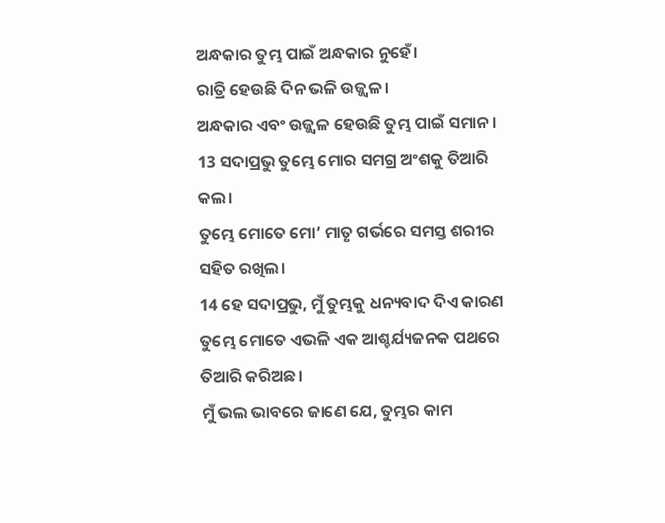ଅନ୍ଧକାର ତୁମ୍ଭ ପାଇଁ ଅନ୍ଧକାର ନୁହେଁ।
ରାତ୍ରି ହେଉଛି ଦିନ ଭଳି ଉଜ୍ଜ୍ୱଳ।
ଅନ୍ଧକାର ଏବଂ ଉଜ୍ଜ୍ୱଳ ହେଉଛି ତୁମ୍ଭ ପାଇଁ ସମାନ।
13 ସଦାପ୍ରଭୁ ତୁମ୍ଭେ ମୋର ସମଗ୍ର ଅଂଶକୁ ତିଆରି କଲ।
ତୁମ୍ଭେ ମୋତେ ମୋ’ ମାତୃ ଗର୍ଭରେ ସମସ୍ତ ଶରୀର ସହିତ ରଖିଲ।
14 ହେ ସଦାପ୍ରଭୁ, ମୁଁ ତୁମ୍ଭକୁ ଧନ୍ୟବାଦ ଦିଏ କାରଣ ତୁମ୍ଭେ ମୋତେ ଏଭଳି ଏକ ଆଶ୍ଚର୍ଯ୍ୟଜନକ ପଥରେ ତିଆରି କରିଅଛ।
ମୁଁ ଭଲ ଭାବରେ ଜାଣେ ଯେ, ତୁମ୍ଭର କାମ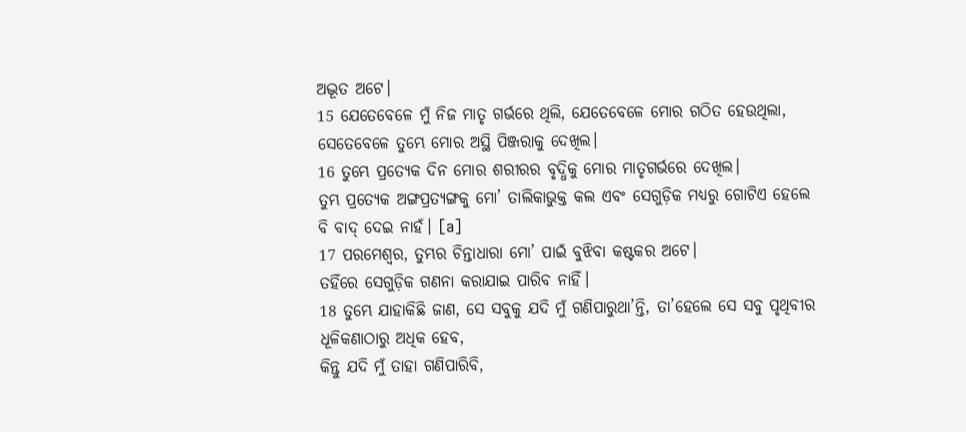ଅଦ୍ଭୂତ ଅଟେ।
15 ଯେତେବେଳେ ମୁଁ ନିଜ ମାତୃ ଗର୍ଭରେ ଥିଲି, ଯେତେବେଳେ ମୋର ଗଠିତ ହେଉଥିଲା,
ସେତେବେଳେ ତୁମ୍ଭେ ମୋର ଅସ୍ଥି ପିଞ୍ଜରାକୁ ଦେଖିଲ।
16 ତୁମ୍ଭେ ପ୍ରତ୍ୟେକ ଦିନ ମୋର ଶରୀରର ବୃଦ୍ଧିକୁ ମୋର ମାତୃଗର୍ଭରେ ଦେଖିଲ।
ତୁମ୍ଭ ପ୍ରତ୍ୟେକ ଅଙ୍ଗପ୍ରତ୍ୟଙ୍ଗକୁ ମୋ’ ତାଲିକାଭୁକ୍ତ କଲ ଏବଂ ସେଗୁଡ଼ିକ ମଧ୍ୟରୁ ଗୋଟିଏ ହେଲେ ବି ବାଦ୍ ଦେଇ ନାହଁ। [a]
17 ପରମେଶ୍ୱର, ତୁମ୍ଭର ଚିନ୍ତାଧାରା ମୋ’ ପାଇଁ ବୁଝିବା କଷ୍ଟକର ଅଟେ।
ତହିଁରେ ସେଗୁଡ଼ିକ ଗଣନା କରାଯାଇ ପାରିବ ନାହିଁ।
18 ତୁମ୍ଭେ ଯାହାକିଛି ଜାଣ, ସେ ସବୁକୁ ଯଦି ମୁଁ ଗଣିପାରୁଥା’ନ୍ତି, ତା’ହେଲେ ସେ ସବୁ ପୃଥିବୀର ଧୂଳିକଣାଠାରୁ ଅଧିକ ହେବ,
କିନ୍ତୁ ଯଦି ମୁଁ ତାହା ଗଣିପାରିବି,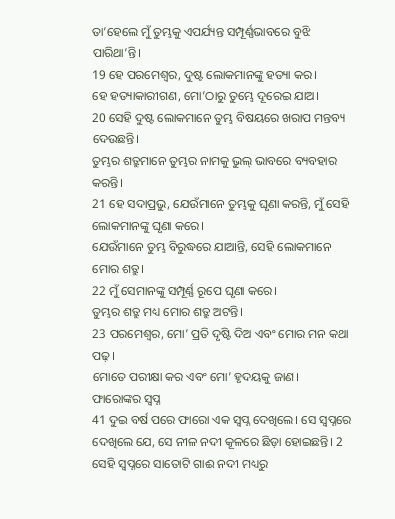ତା’ହେଲେ ମୁଁ ତୁମ୍ଭକୁ ଏପର୍ଯ୍ୟନ୍ତ ସମ୍ପୂର୍ଣ୍ଣଭାବରେ ବୁଝି ପାରିଥା’ନ୍ତି।
19 ହେ ପରମେଶ୍ୱର, ଦୁଷ୍ଟ ଲୋକମାନଙ୍କୁ ହତ୍ୟା କର।
ହେ ହତ୍ୟାକାରୀଗଣ, ମୋ’ଠାରୁ ତୁମ୍ଭେ ଦୂରେଇ ଯାଅ।
20 ସେହି ଦୁଷ୍ଟ ଲୋକମାନେ ତୁମ୍ଭ ବିଷୟରେ ଖରାପ ମନ୍ତବ୍ୟ ଦେଉଛନ୍ତି।
ତୁମ୍ଭର ଶତ୍ରୁମାନେ ତୁମ୍ଭର ନାମକୁ ଭୁଲ୍ ଭାବରେ ବ୍ୟବହାର କରନ୍ତି।
21 ହେ ସଦାପ୍ରଭୁ, ଯେଉଁମାନେ ତୁମ୍ଭକୁ ଘୃଣା କରନ୍ତି, ମୁଁ ସେହି ଲୋକମାନଙ୍କୁ ଘୃଣା କରେ।
ଯେଉଁମାନେ ତୁମ୍ଭ ବିରୁଦ୍ଧରେ ଯାଆନ୍ତି, ସେହି ଲୋକମାନେ ମୋର ଶତ୍ରୁ।
22 ମୁଁ ସେମାନଙ୍କୁ ସମ୍ପୂର୍ଣ୍ଣ ରୂପେ ଘୃଣା କରେ।
ତୁମ୍ଭର ଶତ୍ରୁ ମଧ୍ୟ ମୋର ଶତ୍ରୁ ଅଟନ୍ତି।
23 ପରମେଶ୍ୱର, ମୋ’ ପ୍ରତି ଦୃଷ୍ଟି ଦିଅ ଏବଂ ମୋର ମନ କଥା ପଢ଼।
ମୋତେ ପରୀକ୍ଷା କର ଏବଂ ମୋ’ ହୃଦୟକୁ ଜାଣ।
ଫାରୋଙ୍କର ସ୍ୱପ୍ନ
41 ଦୁଇ ବର୍ଷ ପରେ ଫାରୋ ଏକ ସ୍ୱପ୍ନ ଦେଖିଲେ। ସେ ସ୍ୱପ୍ନରେ ଦେଖିଲେ ଯେ, ସେ ନୀଳ ନଦୀ କୂଳରେ ଛିଡ଼ା ହୋଇଛନ୍ତି। 2 ସେହି ସ୍ୱପ୍ନରେ ସାତୋଟି ଗାଈ ନଦୀ ମଧ୍ୟରୁ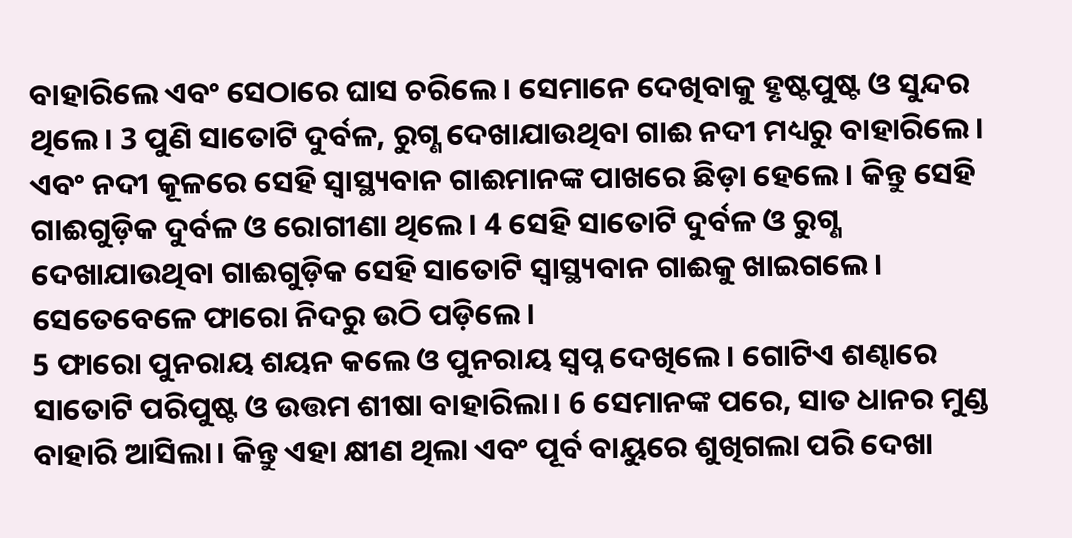ବାହାରିଲେ ଏବଂ ସେଠାରେ ଘାସ ଚରିଲେ। ସେମାନେ ଦେଖିବାକୁ ହୃଷ୍ଟପୁଷ୍ଟ ଓ ସୁନ୍ଦର ଥିଲେ। 3 ପୁଣି ସାତୋଟି ଦୁର୍ବଳ, ରୁଗ୍ଣ ଦେଖାଯାଉଥିବା ଗାଈ ନଦୀ ମଧ୍ୟରୁ ବାହାରିଲେ। ଏବଂ ନଦୀ କୂଳରେ ସେହି ସ୍ୱାସ୍ଥ୍ୟବାନ ଗାଈମାନଙ୍କ ପାଖରେ ଛିଡ଼ା ହେଲେ। କିନ୍ତୁ ସେହି ଗାଈଗୁଡ଼ିକ ଦୁର୍ବଳ ଓ ରୋଗୀଣା ଥିଲେ। 4 ସେହି ସାତୋଟି ଦୁର୍ବଳ ଓ ରୁଗ୍ଣ ଦେଖାଯାଉଥିବା ଗାଈଗୁଡ଼ିକ ସେହି ସାତୋଟି ସ୍ୱାସ୍ଥ୍ୟବାନ ଗାଈକୁ ଖାଇଗଲେ। ସେତେବେଳେ ଫାରୋ ନିଦରୁ ଉଠି ପଡ଼ିଲେ।
5 ଫାରୋ ପୁନରାୟ ଶୟନ କଲେ ଓ ପୁନରାୟ ସ୍ୱପ୍ନ ଦେଖିଲେ। ଗୋଟିଏ ଶଣ୍ଢାରେ ସାତୋଟି ପରିପୁଷ୍ଟ ଓ ଉତ୍ତମ ଶୀଷା ବାହାରିଲା। 6 ସେମାନଙ୍କ ପରେ, ସାତ ଧାନର ମୁଣ୍ଡ ବାହାରି ଆସିଲା। କିନ୍ତୁ ଏହା କ୍ଷୀଣ ଥିଲା ଏବଂ ପୂର୍ବ ବାୟୁରେ ଶୁଖିଗଲା ପରି ଦେଖା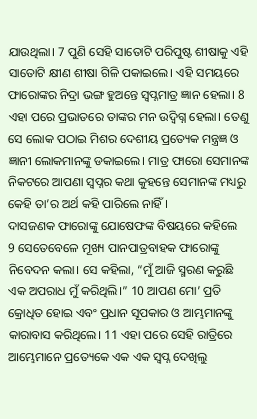ଯାଉଥିଲା। 7 ପୁଣି ସେହି ସାତୋଟି ପରିପୁଷ୍ଟ ଶୀଷାକୁ ଏହି ସାତୋଟି କ୍ଷୀଣ ଶୀଷା ଗିଳି ପକାଇଲେ। ଏହି ସମୟରେ ଫାରୋଙ୍କର ନିଦ୍ରା ଭଙ୍ଗ ହୁଅନ୍ତେ ସ୍ୱପ୍ନମାତ୍ର ଜ୍ଞାନ ହେଲା। 8 ଏହା ପରେ ପ୍ରଭାତରେ ତାଙ୍କର ମନ ଉଦ୍ବିଗ୍ନ ହେଲା। ତେଣୁ ସେ ଲୋକ ପଠାଇ ମିଶର ଦେଶୀୟ ପ୍ରତ୍ୟେକ ମନ୍ତ୍ରଜ୍ଞ ଓ ଜ୍ଞାନୀ ଲୋକମାନଙ୍କୁ ଡକାଇଲେ। ମାତ୍ର ଫାରୋ ସେମାନଙ୍କ ନିକଟରେ ଆପଣା ସ୍ୱପ୍ନର କଥା କୁହନ୍ତେ ସେମାନଙ୍କ ମଧ୍ୟରୁ କେହି ତା’ର ଅର୍ଥ କହି ପାରିଲେ ନାହିଁ।
ଦାସଜଣକ ଫାରୋଙ୍କୁ ଯୋଷେଫଙ୍କ ବିଷୟରେ କହିଲେ
9 ସେତେବେଳେ ମୂଖ୍ୟ ପାନପାତ୍ରବାହକ ଫାରୋଙ୍କୁ ନିବେଦନ କଲା। ସେ କହିଲା, “ମୁଁ ଆଜି ସ୍ମରଣ କରୁଛି ଏକ ଅପରାଧ ମୁଁ କରିଥିଲି।” 10 ଆପଣ ମୋ’ ପ୍ରତି କ୍ରୋଧିତ ହୋଇ ଏବଂ ପ୍ରଧାନ ସୂପକାର ଓ ଆମ୍ଭମାନଙ୍କୁ କାରାବାସ କରିଥିଲେ। 11 ଏହା ପରେ ସେହି ରାତ୍ରିରେ ଆମ୍ଭେମାନେ ପ୍ରତ୍ୟେକେ ଏକ ଏକ ସ୍ୱପ୍ନ ଦେଖିଲୁ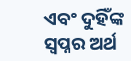ଏବଂ ଦୁହିଁଙ୍କ ସ୍ୱପ୍ନର ଅର୍ଥ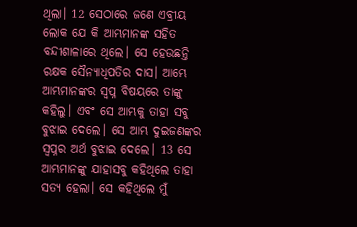ଥିଲା। 12 ସେଠାରେ ଜଣେ ଏବ୍ରୀୟ ଲୋକ ଯେ କି ଆମ୍ଭମାନଙ୍କ ସହିତ ବନ୍ଦୀଶାଳାରେ ଥିଲେ। ସେ ହେଉଛନ୍ତି ରକ୍ଷକ ସୈନ୍ୟାଧିପତିର ଦାସ। ଆମ୍ଭେ ଆମ୍ଭମାନଙ୍କର ସ୍ୱପ୍ନ ବିଷୟରେ ତାଙ୍କୁ କହିଲୁ। ଏବଂ ସେ ଆମ୍ଭକୁ ତାହା ସବୁ ବୁଝାଇ ଦେଲେ। ସେ ଆମ୍ଭ ଦୁଇଜଣଙ୍କର ସ୍ୱପ୍ନର ଅର୍ଥ ବୁଝାଇ ଦେଲେ। 13 ସେ ଆମ୍ଭମାନଙ୍କୁ ଯାହାସବୁ କହିଥିଲେ ତାହା ସତ୍ୟ ହେଲା। ସେ କହିଥିଲେ ମୁଁ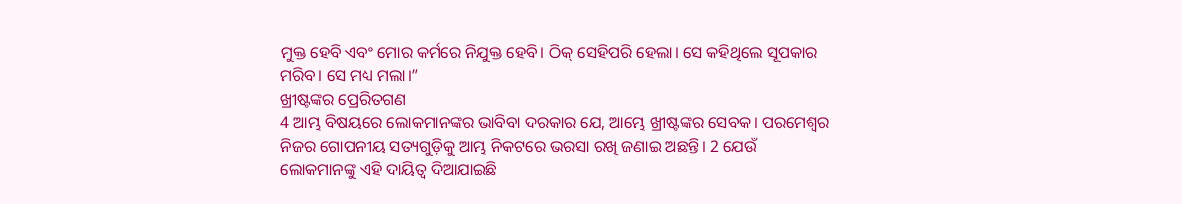ମୁକ୍ତ ହେବି ଏବଂ ମୋର କର୍ମରେ ନିଯୁକ୍ତ ହେବି। ଠିକ୍ ସେହିପରି ହେଲା। ସେ କହିଥିଲେ ସୂପକାର ମରିବ। ସେ ମଧ୍ୟ ମଲା।”
ଖ୍ରୀଷ୍ଟଙ୍କର ପ୍ରେରିତଗଣ
4 ଆମ୍ଭ ବିଷୟରେ ଲୋକମାନଙ୍କର ଭାବିବା ଦରକାର ଯେ, ଆମ୍ଭେ ଖ୍ରୀଷ୍ଟଙ୍କର ସେବକ। ପରମେଶ୍ୱର ନିଜର ଗୋପନୀୟ ସତ୍ୟଗୁଡ଼ିକୁ ଆମ୍ଭ ନିକଟରେ ଭରସା ରଖି ଜଣାଇ ଅଛନ୍ତି। 2 ଯେଉଁ ଲୋକମାନଙ୍କୁ ଏହି ଦାୟିତ୍ୱ ଦିଆଯାଇଛି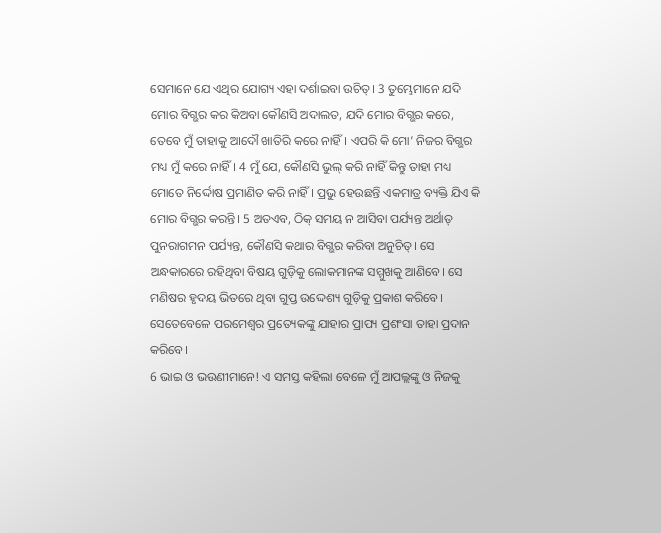ସେମାନେ ଯେ ଏଥିର ଯୋଗ୍ୟ ଏହା ଦର୍ଶାଇବା ଉଚିତ୍। 3 ତୁମ୍ଭେମାନେ ଯଦି ମୋର ବିଗ୍ଭର କର କିଅବା କୌଣସି ଅଦାଲତ, ଯଦି ମୋର ବିଗ୍ଭର କରେ, ତେବେ ମୁଁ ତାହାକୁ ଆଦୌ ଖାତିରି କରେ ନାହିଁ। ଏପରି କି ମୋ’ ନିଜର ବିଗ୍ଭର ମଧ୍ୟ ମୁଁ କରେ ନାହିଁ। 4 ମୁଁ ଯେ, କୌଣସି ଭୁଲ୍ କରି ନାହିଁ କିନ୍ତୁ ତାହା ମଧ୍ୟ ମୋତେ ନିର୍ଦ୍ଦୋଷ ପ୍ରମାଣିତ କରି ନାହିଁ। ପ୍ରଭୁ ହେଉଛନ୍ତି ଏକମାତ୍ର ବ୍ୟକ୍ତି ଯିଏ କି ମୋର ବିଗ୍ଭର କରନ୍ତି। 5 ଅତଏବ, ଠିକ୍ ସମୟ ନ ଆସିବା ପର୍ଯ୍ୟନ୍ତ ଅର୍ଥାତ୍ ପୁନରାଗମନ ପର୍ଯ୍ୟନ୍ତ, କୌଣସି କଥାର ବିଗ୍ଭର କରିବା ଅନୁଚିତ୍। ସେ ଅନ୍ଧକାରରେ ରହିଥିବା ବିଷୟ ଗୁଡ଼ିକୁ ଲୋକମାନଙ୍କ ସମ୍ମୁଖକୁ ଆଣିବେ। ସେ ମଣିଷର ହୃଦୟ ଭିତରେ ଥିବା ଗୁପ୍ତ ଉଦ୍ଦେଶ୍ୟ ଗୁଡ଼ିକୁ ପ୍ରକାଶ କରିବେ। ସେତେବେଳେ ପରମେଶ୍ୱର ପ୍ରତ୍ୟେକଙ୍କୁ ଯାହାର ପ୍ରାପ୍ୟ ପ୍ରଶଂସା ତାହା ପ୍ରଦାନ କରିବେ।
6 ଭାଇ ଓ ଭଉଣୀମାନେ! ଏ ସମସ୍ତ କହିଲା ବେଳେ ମୁଁ ଆପଲ୍ଲଙ୍କୁ ଓ ନିଜକୁ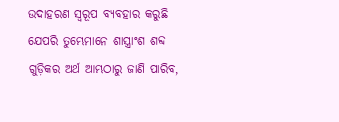ଉଦାହରଣ ସ୍ୱରୂପ ବ୍ୟବହାର କରୁଛି ଯେପରି ତୁମ୍ଭେମାନେ ଶାସ୍ତ୍ରାଂଶ ଶବ୍ଦ ଗୁଡ଼ିକର ଅର୍ଥ ଆମ୍ଭଠାରୁ ଜାଣି ପାରିବ,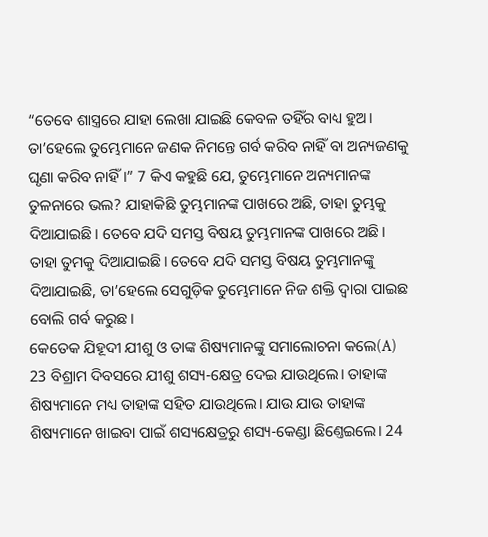“ତେବେ ଶାସ୍ତ୍ରରେ ଯାହା ଲେଖା ଯାଇଛି କେବଳ ତହିଁର ବାଧ୍ୟ ହୁଅ। ତା’ହେଲେ ତୁମ୍ଭେମାନେ ଜଣକ ନିମନ୍ତେ ଗର୍ବ କରିବ ନାହିଁ ବା ଅନ୍ୟଜଣକୁ ଘୃଣା କରିବ ନାହିଁ।” 7 କିଏ କହୁଛି ଯେ, ତୁମ୍ଭେମାନେ ଅନ୍ୟମାନଙ୍କ ତୁଳନାରେ ଭଲ? ଯାହାକିଛି ତୁମ୍ଭମାନଙ୍କ ପାଖରେ ଅଛି, ତାହା ତୁମ୍ଭକୁ ଦିଆଯାଇଛି। ତେବେ ଯଦି ସମସ୍ତ ବିଷୟ ତୁମ୍ଭମାନଙ୍କ ପାଖରେ ଅଛି। ତାହା ତୁମକୁ ଦିଆଯାଇଛି। ତେବେ ଯଦି ସମସ୍ତ ବିଷୟ ତୁମ୍ଭମାନଙ୍କୁ ଦିଆଯାଇଛି, ତା’ହେଲେ ସେଗୁଡ଼ିକ ତୁମ୍ଭେମାନେ ନିଜ ଶକ୍ତି ଦ୍ୱାରା ପାଇଛ ବୋଲି ଗର୍ବ କରୁଛ।
କେତେକ ଯିହୂଦୀ ଯୀଶୁ ଓ ତାଙ୍କ ଶିଷ୍ୟମାନଙ୍କୁ ସମାଲୋଚନା କଲେ(A)
23 ବିଶ୍ରାମ ଦିବସରେ ଯୀଶୁ ଶସ୍ୟ-କ୍ଷେତ୍ର ଦେଇ ଯାଉଥିଲେ। ତାହାଙ୍କ ଶିଷ୍ୟମାନେ ମଧ୍ୟ ତାହାଙ୍କ ସହିତ ଯାଉଥିଲେ। ଯାଉ ଯାଉ ତାହାଙ୍କ ଶିଷ୍ୟମାନେ ଖାଇବା ପାଇଁ ଶସ୍ୟକ୍ଷେତ୍ରରୁ ଶସ୍ୟ-କେଣ୍ଡା ଛିଣ୍ତେଇଲେ। 24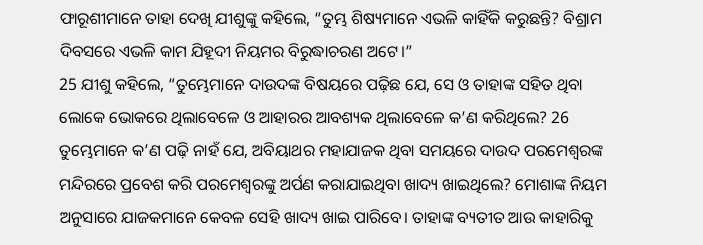ଫାରୂଶୀମାନେ ତାହା ଦେଖି ଯୀଶୁଙ୍କୁ କହିଲେ, “ତୁମ୍ଭ ଶିଷ୍ୟମାନେ ଏଭଳି କାହିଁକି କରୁଛନ୍ତି? ବିଶ୍ରାମ ଦିବସରେ ଏଭଳି କାମ ଯିହୂଦୀ ନିୟମର ବିରୁଦ୍ଧାଚରଣ ଅଟେ।”
25 ଯୀଶୁ କହିଲେ, “ତୁମ୍ଭେମାନେ ଦାଉଦଙ୍କ ବିଷୟରେ ପଢ଼ିଛ ଯେ, ସେ ଓ ତାହାଙ୍କ ସହିତ ଥିବା ଲୋକେ ଭୋକରେ ଥିଲାବେଳେ ଓ ଆହାରର ଆବଶ୍ୟକ ଥିଲାବେଳେ କ’ଣ କରିଥିଲେ? 26 ତୁମ୍ଭେମାନେ କ’ଣ ପଢ଼ି ନାହଁ ଯେ, ଅବିୟାଥର ମହାଯାଜକ ଥିବା ସମୟରେ ଦାଉଦ ପରମେଶ୍ୱରଙ୍କ ମନ୍ଦିରରେ ପ୍ରବେଶ କରି ପରମେଶ୍ୱରଙ୍କୁ ଅର୍ପଣ କରାଯାଇଥିବା ଖାଦ୍ୟ ଖାଇଥିଲେ? ମୋଶାଙ୍କ ନିୟମ ଅନୁସାରେ ଯାଜକମାନେ କେବଳ ସେହି ଖାଦ୍ୟ ଖାଇ ପାରିବେ। ତାହାଙ୍କ ବ୍ୟତୀତ ଆଉ କାହାରିକୁ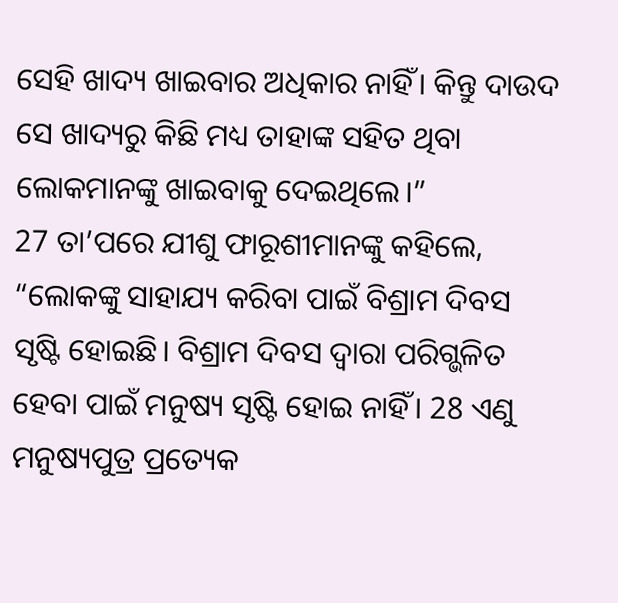ସେହି ଖାଦ୍ୟ ଖାଇବାର ଅଧିକାର ନାହିଁ। କିନ୍ତୁ ଦାଉଦ ସେ ଖାଦ୍ୟରୁ କିଛି ମଧ୍ୟ ତାହାଙ୍କ ସହିତ ଥିବା ଲୋକମାନଙ୍କୁ ଖାଇବାକୁ ଦେଇଥିଲେ।”
27 ତା’ପରେ ଯୀଶୁ ଫାରୂଶୀମାନଙ୍କୁ କହିଲେ, “ଲୋକଙ୍କୁ ସାହାଯ୍ୟ କରିବା ପାଇଁ ବିଶ୍ରାମ ଦିବସ ସୃଷ୍ଟି ହୋଇଛି। ବିଶ୍ରାମ ଦିବସ ଦ୍ୱାରା ପରିଗ୍ଭଳିତ ହେବା ପାଇଁ ମନୁଷ୍ୟ ସୃଷ୍ଟି ହୋଇ ନାହିଁ। 28 ଏଣୁ ମନୁଷ୍ୟପୁତ୍ର ପ୍ରତ୍ୟେକ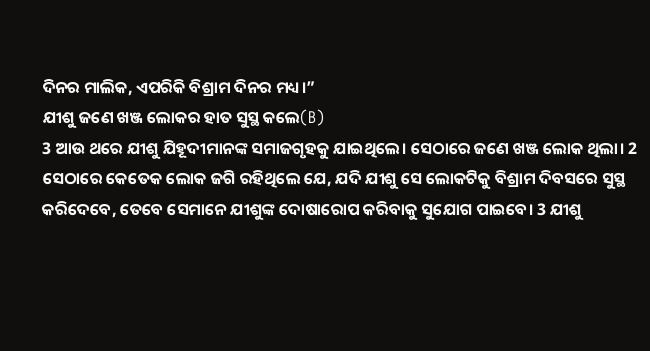ଦିନର ମାଲିକ, ଏପରିକି ବିଶ୍ରାମ ଦିନର ମଧ୍ୟ।”
ଯୀଶୁ ଜଣେ ଖଞ୍ଜ ଲୋକର ହାତ ସୁସ୍ଥ କଲେ(B)
3 ଆଉ ଥରେ ଯୀଶୁ ଯିହୂଦୀମାନଙ୍କ ସମାଜଗୃହକୁ ଯାଇଥିଲେ। ସେଠାରେ ଜଣେ ଖଞ୍ଜ ଲୋକ ଥିଲା। 2 ସେଠାରେ କେତେକ ଲୋକ ଜଗି ରହିଥିଲେ ଯେ, ଯଦି ଯୀଶୁ ସେ ଲୋକଟିକୁ ବିଶ୍ରାମ ଦିବସରେ ସୁସ୍ଥ କରିଦେବେ, ତେବେ ସେମାନେ ଯୀଶୁଙ୍କ ଦୋଷାରୋପ କରିବାକୁ ସୁଯୋଗ ପାଇବେ। 3 ଯୀଶୁ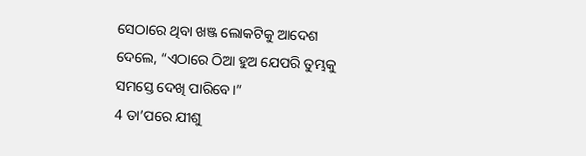ସେଠାରେ ଥିବା ଖଞ୍ଜ ଲୋକଟିକୁ ଆଦେଶ ଦେଲେ, “ଏଠାରେ ଠିଆ ହୁଅ ଯେପରି ତୁମ୍ଭକୁ ସମସ୍ତେ ଦେଖି ପାରିବେ।”
4 ତା’ପରେ ଯୀଶୁ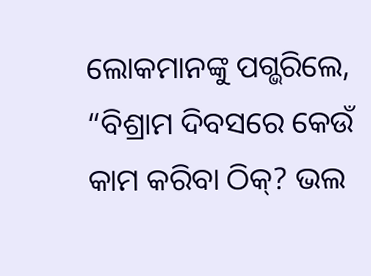ଲୋକମାନଙ୍କୁ ପଗ୍ଭରିଲେ, “ବିଶ୍ରାମ ଦିବସରେ କେଉଁ କାମ କରିବା ଠିକ୍? ଭଲ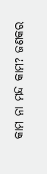କାମ ନା ମନ୍ଦ କାମ? ଜଣକର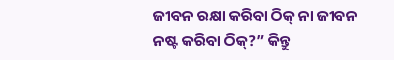ଜୀବନ ରକ୍ଷା କରିବା ଠିକ୍ ନା ଜୀବନ ନଷ୍ଟ କରିବା ଠିକ୍?” କିନ୍ତୁ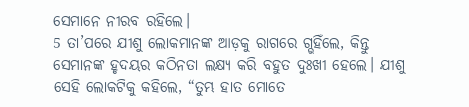ସେମାନେ ନୀରବ ରହିଲେ।
5 ତା’ପରେ ଯୀଶୁ ଲୋକମାନଙ୍କ ଆଡ଼କୁ ରାଗରେ ଗ୍ଭହିଁଲେ, କିନ୍ତୁ ସେମାନଙ୍କ ହୃଦୟର କଠିନତା ଲକ୍ଷ୍ୟ କରି ବହୁତ ଦୁଃଖୀ ହେଲେ। ଯୀଶୁ ସେହି ଲୋକଟିକୁ କହିଲେ, “ତୁମ୍ଭ ହାତ ମୋତେ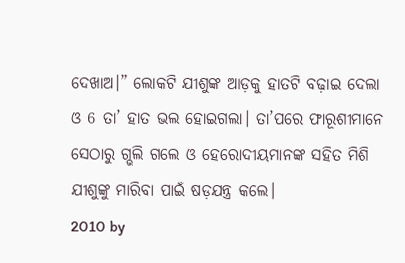ଦେଖାଅ।” ଲୋକଟି ଯୀଶୁଙ୍କ ଆଡ଼କୁ ହାତଟି ବଢ଼ାଇ ଦେଲା ଓ 6 ତା’ ହାତ ଭଲ ହୋଇଗଲା। ତା’ପରେ ଫାରୂଶୀମାନେ ସେଠାରୁ ଗ୍ଭଲି ଗଲେ ଓ ହେରୋଦୀୟମାନଙ୍କ ସହିତ ମିଶି ଯୀଶୁଙ୍କୁ ମାରିବା ପାଇଁ ଷଡ଼ଯନ୍ତ୍ର କଲେ।
2010 by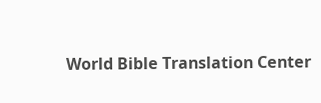World Bible Translation Center